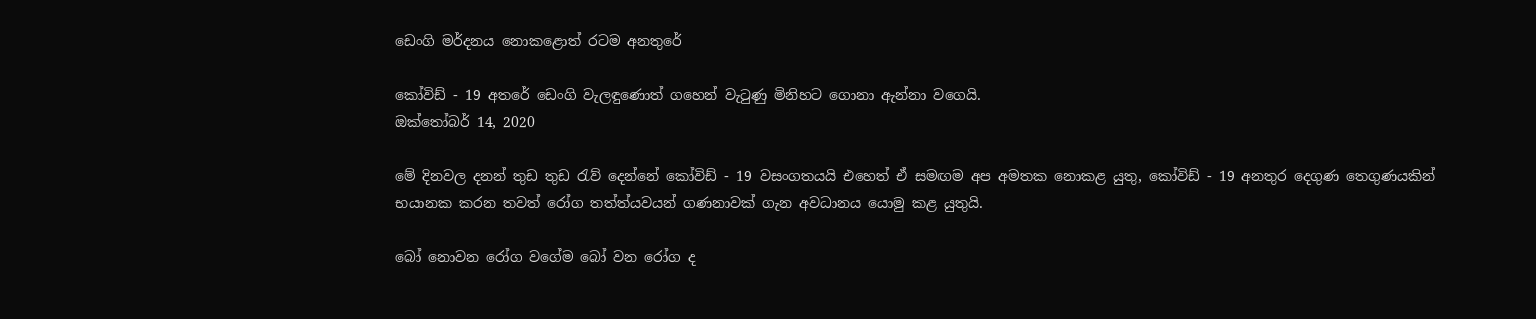ඩෙංගි මර්දනය නොකළොත් රටම අනතුරේ

කෝවිඩ් - 19 අතරේ ඩෙංගි වැලඳුණොත් ගහෙන් වැටුණු මිනිහට ගොනා ඇන්නා වගෙයි.
ඔක්තෝබර් 14, 2020

මේ දිනවල දනන් තුඩ තුඩ රැව් දෙන්නේ කෝවිඩ් - 19 වසංගතයයි එහෙත් ඒ සමඟම අප අමතක නොකළ යුතු, කෝවිඩ් - 19 අනතුර දෙගුණ තෙගුණයකින් භයානක කරන තවත් රෝග තත්ත්යවයන් ගණනාවක් ගැන අවධානය යොමු කළ යුතුයි.

බෝ නොවන රෝග වගේම බෝ වන රෝග ද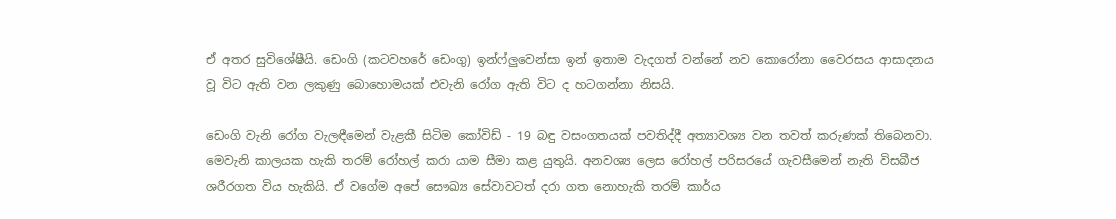ඒ අතර සුවිශේෂීයි. ඩෙංගි (කටවහරේ ඩෙංගු) ඉන්ෆ්ලුවෙන්සා ඉන් ඉතාම වැදගත් වන්නේ නව කොරෝනා වෛරසය ආසාදනය වූ විට ඇති වන ලකුණු බොහොමයක් එවැනි රෝග ඇති විට ද හටගන්නා නිසයි.

ඩෙංගි වැනි රෝග වැලඳීමෙන් වැළකී සිටිම කෝවිඩ් - 19 බඳු වසංගතයක් පවතිද්දී අත්‍යාවශ්‍ය වන තවත් කරුණක් තිබෙනවා. මෙවැනි කාලයක හැකි තරම් රෝහල් කරා යාම සීමා කළ යුතුයි. අනවශ්‍ය ලෙස රෝහල් පරිසරයේ ගැවසීමෙන් නැති විසබීජ ශරීරගත විය හැකියි. ඒ වගේම අපේ සෞඛ්‍ය සේවාවටත් දරා ගත නොහැකි තරම් කාර්ය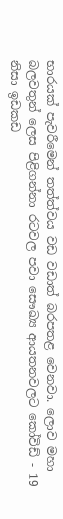භාරයක් පැවරීමෙන් තත්ත්වය වඩ වඩාත් බරපතළ වෙනවා. ලොව මහා බලවතුන් ලෙස පිළිගන්නා රටවල පවා සෞඛ්‍ය ආයතනවලට කෝවිඩ් - 19 නිසා ඉඩකඩ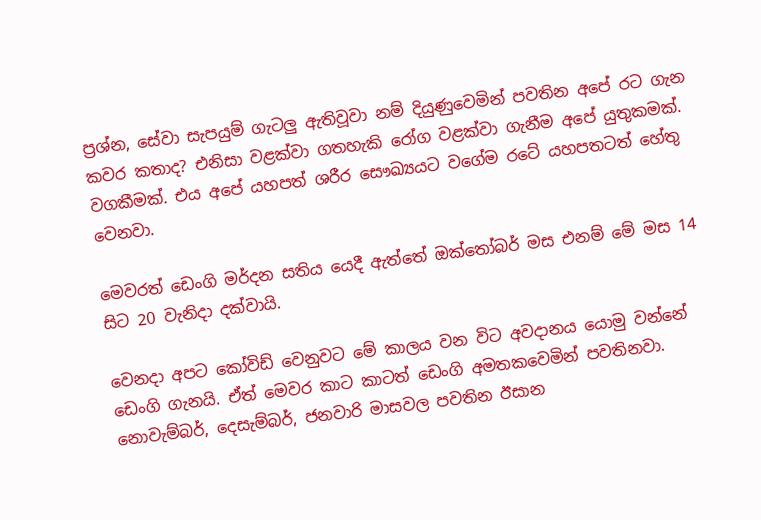ප්‍රශ්න, සේවා සැපයුම් ගැටලු ඇතිවූවා නම් දියුණුවෙමින් පවතින අපේ රට ගැන කවර කතාද? එනිසා වළක්වා ගතහැකි රෝග වළක්වා ගැනීම අපේ යුතුකමක්. වගකීමක්. එය අපේ යහපත් ශරීර සෞඛ්‍යයට වගේම රටේ යහපතටත් හේතු වෙනවා.

මෙවරත් ඩෙංගි මර්දන සතිය යෙදී ඇත්තේ ඔක්තෝබර් මස එනම් මේ මස 14 සිට 20 වැනිදා දක්වායි.

වෙනදා අපට කෝවිඩ් වෙනුවට මේ කාලය වන විට අවදානය යොමු වන්නේ ඩෙංගි ගැනයි. ඒත් මෙවර කාට කාටත් ඩෙංගි අමතකවෙමින් පවතිනවා. නොවැම්බර්, දෙසැම්බර්, ජනවාරි මාසවල පවතින ඊසාන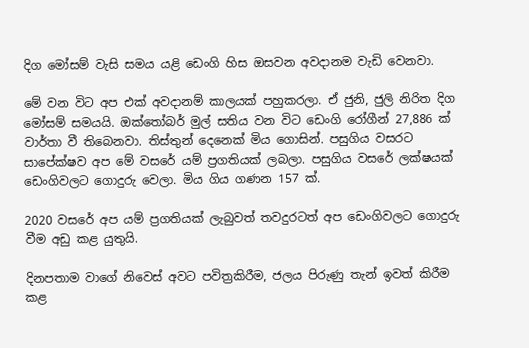දිග මෝසම් වැසි සමය යළි ඩෙංගි හිස ඔසවන අවදානම වැඩි වෙනවා.

මේ වන විට අප එක් අවදානම් කාලයක් පහුකරලා. ඒ ජුනි, ජුලි නිරිත දිග මෝසම් සමයයි. ඔක්තෝබර් මුල් සතිය වන විට ඩෙංගි රෝගීන් 27,886 ක් වාර්තා වී තිබෙනවා. තිස්තුන් දෙනෙක් මිය ගොසින්. පසුගිය වසරට සාපේක්ෂව අප මේ වසරේ යම් ප්‍රගතියක් ලබලා. පසුගිය වසරේ ලක්ෂයක් ඩෙංගිවලට ගොදුරු වෙලා. මිය ගිය ගණන 157 ක්.

2020 වසරේ අප යම් ප්‍රගතියක් ලැබුවත් තවදුරටත් අප ඩෙංගිවලට ගොදුරු වීම අඩු කළ යුතුයි.

දිනපතාම වාගේ නිවෙස් අවට පවිත්‍රකිරීම, ජලය පිරුණු තැන් ඉවත් කිරීම කළ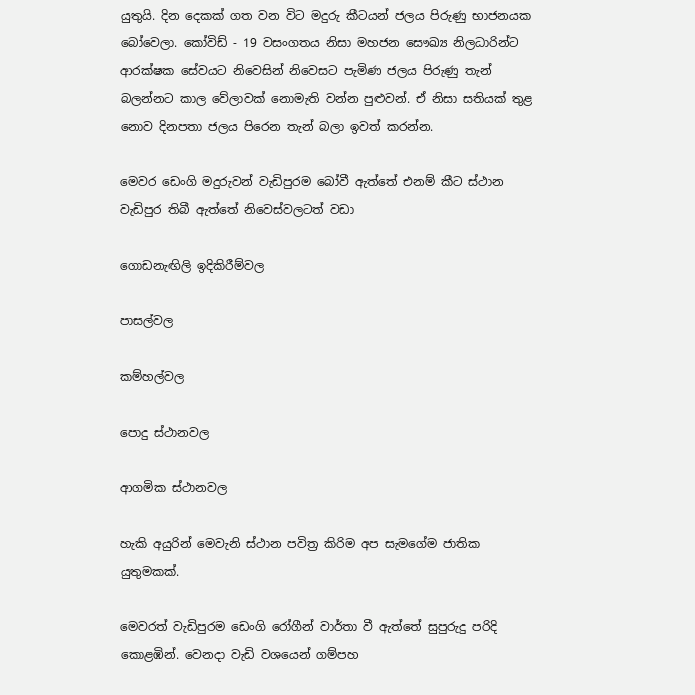යුතුයි. දින දෙකක් ගත වන විට මදුරු කීටයන් ජලය පිරුණු භාජනයක බෝවෙලා. කෝවිඩ් - 19 වසංගතය නිසා මහජන සෞඛ්‍ය නිලධාරින්ට ආරක්ෂක සේවයට නිවෙසින් නිවෙසට පැමිණ ජලය පිරුණු තැන් බලන්නට කාල වේලාවක් නොමැති වන්න පුළුවන්. ඒ නිසා සතියක් තුළ නොව දිනපතා ජලය පිරෙන තැන් බලා ඉවත් කරන්න.

මෙවර ඩෙංගි මදුරුවන් වැඩිපුරම බෝවී ඇත්තේ එනම් කීට ස්ථාන වැඩිපුර තිබී ඇත්තේ නිවෙස්වලටත් වඩා

ගොඩනැඟිලි ඉදිකිරීම්වල

පාසල්වල

කම්හල්වල

පොදු ස්ථානවල

ආගමික ස්ථානවල

හැකි අයුරින් මෙවැනි ස්ථාන පවිත්‍ර කිරිම අප සැමගේම ජාතික යුතුමකක්.

මෙවරත් වැඩිපුරම ඩෙංගි රෝගීන් වාර්තා වී ඇත්තේ සුපුරුදු පරිදි කොළඹින්. වෙනදා වැඩි වශයෙන් ගම්පහ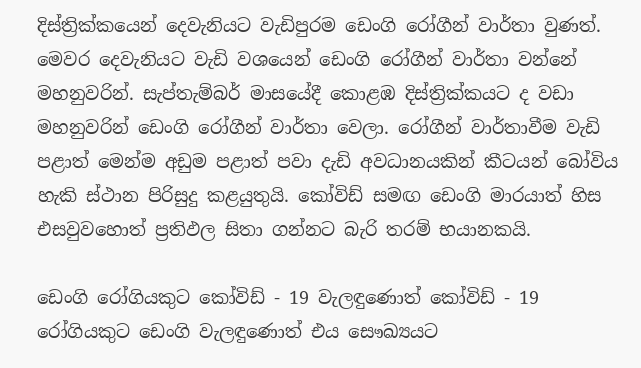දිස්ත්‍රික්කයෙන් දෙවැනියට වැඩිපුරම ඩෙංගි රෝගීන් වාර්තා වුණත්. මෙවර දෙවැනියට වැඩි වශයෙන් ඩෙංගි රෝගීන් වාර්තා වන්නේ මහනුවරින්. සැප්තැම්බර් මාසයේදී කොළඹ දිස්ත්‍රික්කයට ද වඩා මහනුවරින් ඩෙංගි රෝගීන් වාර්තා වෙලා. රෝගීන් වාර්තාවීම වැඩි පළාත් මෙන්ම අඩුම පළාත් පවා දැඩි අවධානයකින් කීටයන් බෝවිය හැකි ස්ථාන පිරිසුදු කළයුතුයි. කෝවිඩ් සමඟ ඩෙංගි මාරයාත් හිස එසවුවහොත් ප්‍රතිඵල සිතා ගන්නට බැරි තරම් භයානකයි.

ඩෙංගි රෝගියකුට කෝවිඩ් - 19 වැලඳුණොත් කෝවිඩ් - 19 රෝගියකුට ඩෙංගි වැලඳුණොත් එය සෞඛ්‍යයට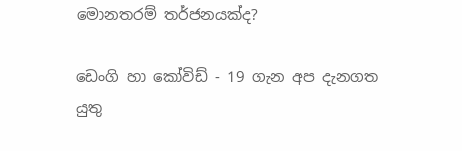මොනතරම් තර්ජනයක්ද?

ඩෙංගි හා කෝවිඩ් - 19 ගැන අප දැනගත යුතු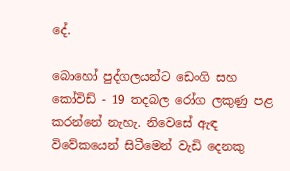දේ.

බොහෝ පුද්ගලයන්ට ඩෙංගි සහ කෝවිඩ් - 19 තදබල රෝග ලකුණු පළ කරන්නේ නැහැ. නිවෙසේ ඇඳ විවේකයෙන් සිටීමෙන් වැඩි දෙනකු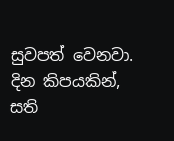සුවපත් වෙනවා. දින කිපයකින්, සති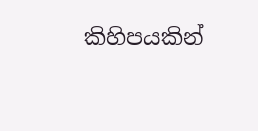කිහිපයකින්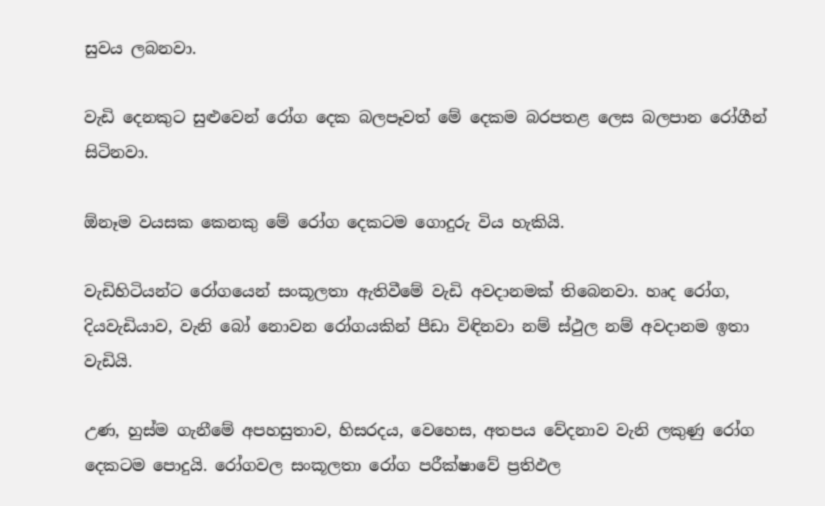සුවය ලබනවා.

වැඩි දෙනකුට සුළුවෙන් රෝග දෙක බලපෑවත් මේ දෙකම බරපතළ ලෙස බලපාන රෝගීන් සිටිනවා.

ඕනෑම වයසක කෙනකු මේ රෝග දෙකටම ගොදුරු විය හැකියි.

වැඩිහිටියන්ට රෝගයෙන් සංකූලතා ඇතිවීමේ වැඩි අවදානමක් තිබෙනවා. හෘද රෝග, දියවැඩියාව, වැනි බෝ නොවන රෝගයකින් පීඩා විඳිනවා නම් ස්ථුල නම් අවදානම ඉතා වැඩියි.

උණ, හුස්ම ගැනීමේ අපහසුතාව, හිසරදය, වෙහෙස, අතපය වේදනාව වැනි ලකුණු රෝග දෙකටම පොදුයි. රෝගවල සංකූලතා රෝග පරීක්ෂාවේ ප්‍රතිඵල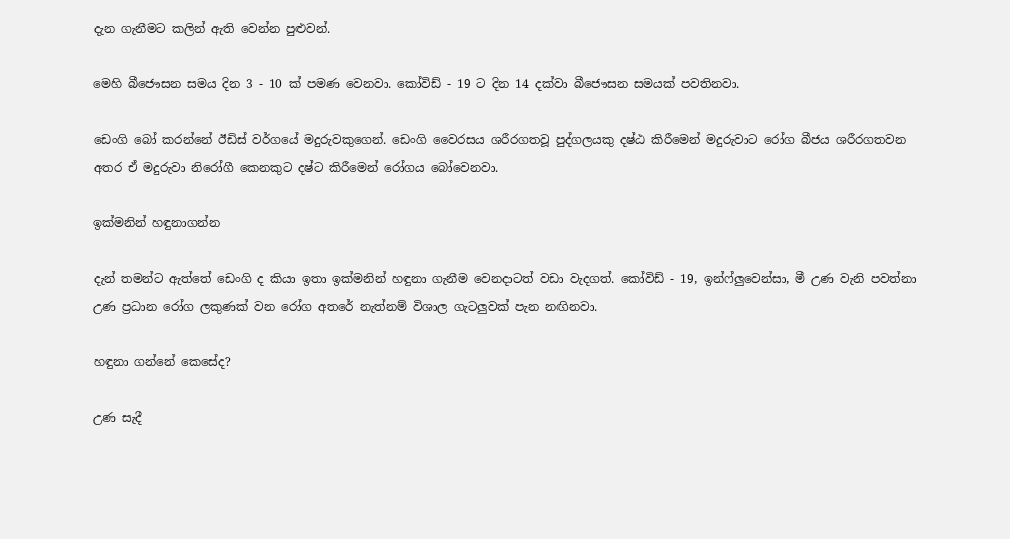දැන ගැනීමට කලින් ඇති වෙන්න පුළුවන්.

මෙහි බීජෞසන සමය දින 3 - 10 ක් පමණ වෙනවා. කෝවිඩ් - 19 ට දින 14 දක්වා බීජෞසන සමයක් පවතිනවා.

ඩෙංගි බෝ කරන්නේ ඊඩිස් වර්ගයේ මදුරුවකුගෙන්. ඩෙංගි වෛරසය ශරීරගතවූ පුද්ගලයකු දෂ්ඨ කිරීමෙන් මදුරුවාට රෝග බීජය ශරීරගතවන අතර ඒ මදුරුවා නිරෝගී කෙනකුට දෂ්ට කිරීමෙන් රෝගය බෝවෙනවා.

ඉක්මනින් හඳුනාගන්න

දැන් තමන්ට ඇත්තේ ඩෙංගි ද කියා ඉතා ඉක්මනින් හඳුනා ගැනීම වෙනදාටත් වඩා වැදගත්. කෝවිඩ් - 19, ඉන්ෆ්ලුවෙන්සා, මී උණ වැනි පවත්නා උණ ප්‍රධාන රෝග ලකුණක් වන රෝග අතරේ නැත්නම් විශාල ගැටලුවක් පැන නඟිනවා.

හඳුනා ගන්නේ කෙසේද?

උණ සැදී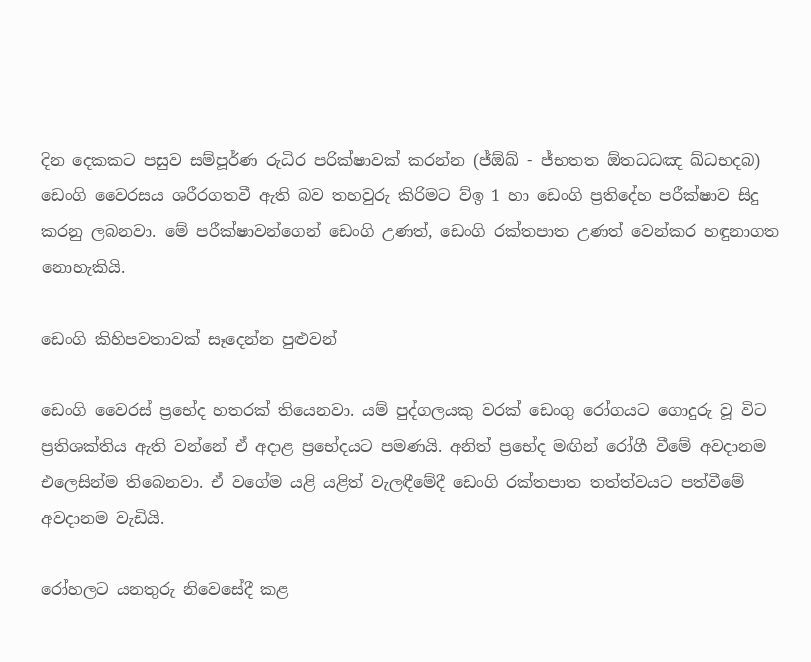දින දෙකකට පසුව සම්පූර්ණ රුධිර පරික්ෂාවක් කරන්න (ජ්ඕඛ් - ජ්භතත ඕතධධඤ ඛ්ධභදබ) ඩෙංගි වෛරසය ශරීරගතවී ඇති බව තහවුරු කිරිමට ව්ඉ 1 හා ඩෙංගි ප්‍රතිදේහ පරීක්ෂාව සිදු කරනු ලබනවා. මේ පරීක්ෂාවන්ගෙන් ඩෙංගි උණත්, ඩෙංගි රක්තපාත උණත් වෙන්කර හඳුනාගත නොහැකියි.

ඩෙංගි කිහිපවතාවක් සෑදෙන්න පුළුවන්

ඩෙංගි වෛරස් ප්‍රභේද හතරක් තියෙනවා. යම් පුද්ගලයකු වරක් ඩෙංගු රෝගයට ගොදුරු වූ විට ප්‍රතිශක්තිය ඇති වන්නේ ඒ අදාළ ප්‍රභේදයට පමණයි. අනිත් ප්‍රභේද මඟින් රෝගී වීමේ අවදානම එලෙසින්ම තිබෙනවා. ඒ වගේම යළි යළිත් වැලඳීමේදී ඩෙංගි රක්තපාත තත්ත්වයට පත්වීමේ අවදානම වැඩියි.

රෝහලට යනතුරු නිවෙසේදී කළ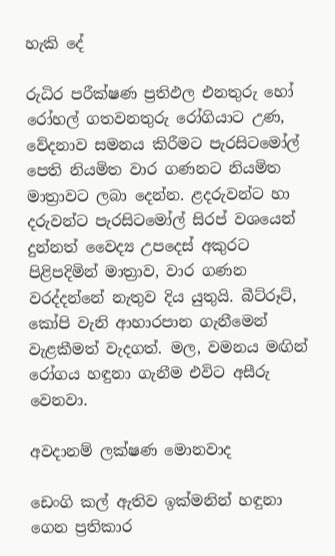හැකි දේ

රුධිර පරීක්ෂණ ප්‍රතිඵල එනතුරු හෝ රෝහල් ගතවනතුරු රෝගියාට උණ, වේදනාව සමනය කිරීමට පැරසිටමෝල් පෙති නියමිත වාර ගණනට නියමිත මාත්‍රාවට ලබා දෙන්න. ළදරුවන්ට හා දරුවන්ට පැරසිටමෝල් සිරප් වශයෙන් දුන්නත් වෛද්‍ය උපදෙස් අකුරට පිළිපදිමින් මාත්‍රාව, වාර ගණන වරද්දන්නේ නැතුව දිය යුතුයි. බීට්රූට්, කෝපි වැනි ආහාරපාන ගැනීමෙන් වැළකීමත් වැදගත්. මල, වමනය මඟින් රෝගය හඳුනා ගැනීම එවිට අසීරු වෙනවා.

අවදානම් ලක්ෂණ මොනවාද

ඩෙංගි කල් ඇතිව ඉක්මනින් හඳුනා ගෙන ප්‍රතිකාර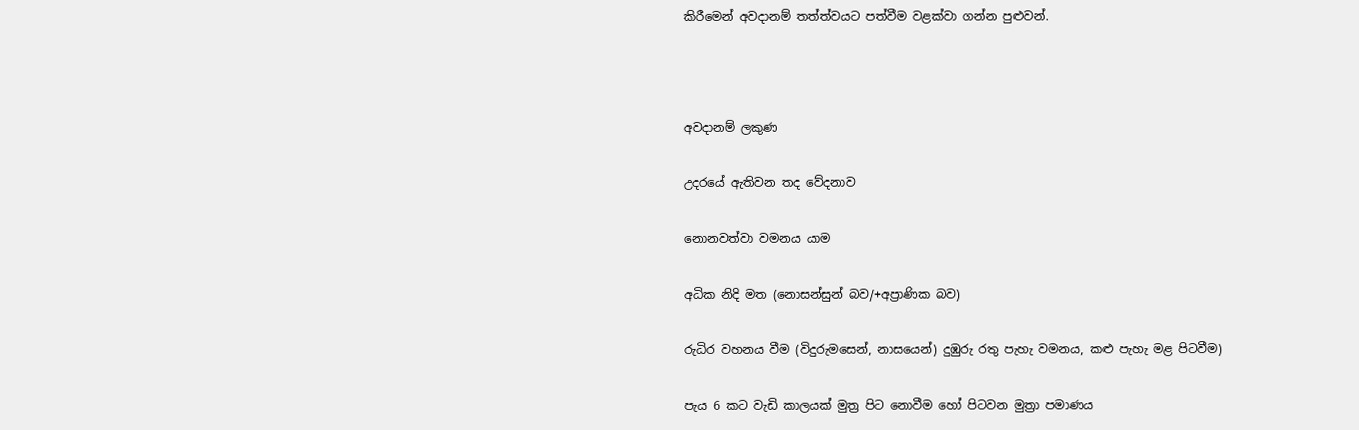කිරීමෙන් අවදානම් තත්ත්වයට පත්වීම වළක්වා ගන්න පුළුවන්.



අවදානම් ලකුණ

උදරයේ ඇතිවන තද වේදනාව

නොනවත්වා වමනය යාම

අධික නිදි මත (නොසන්සුන් බව/+අප්‍රාණික බව)

රුධිර වහනය වීම (විදුරුමසෙන්, නාසයෙන්) දුඹුරු රතු පැහැ වමනය, කළු පැහැ මළ පිටවීම)

පැය 6 කට වැඩි කාලයක් මුත්‍ර පිට නොවීම හෝ පිටවන මුත්‍රා පමාණය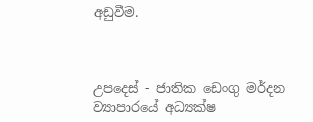අඩුවීම.



උපදෙස් - ජාතික ඩෙංගු මර්දන ව්‍යාපාරයේ අධ්‍යක්ෂ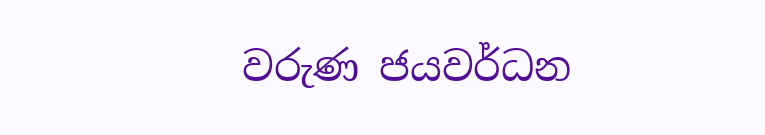වරුණ ජයවර්ධන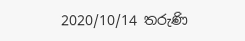2020/10/14 තරුණි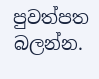පුවත්පත බලන්න.